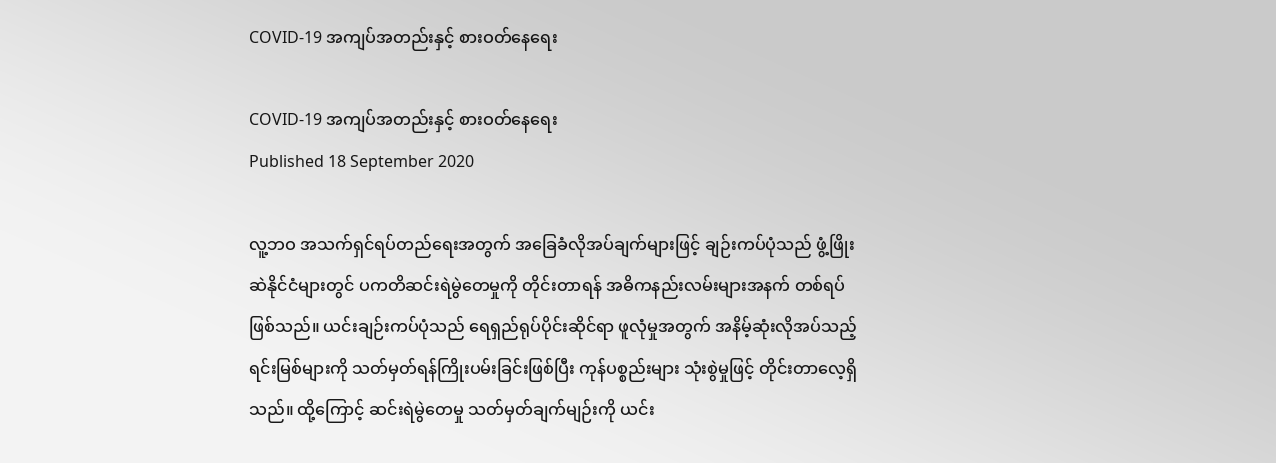COVID-19 အကျပ်အတည်းနှင့် စားဝတ်နေရေး

COVID-19 အကျပ်အတည်းနှင့် စားဝတ်နေရေး
Published 18 September 2020

လူ့ဘဝ အသက်ရှင်ရပ်တည်ရေးအတွက် အခြေခံလိုအပ်ချက်များဖြင့် ချဉ်းကပ်ပုံသည် ဖွံ့ဖြိုးဆဲနိုင်ငံများတွင် ပကတိဆင်းရဲမွဲတေမှုကို တိုင်းတာရန် အဓိကနည်းလမ်းများအနက် တစ်ရပ်ဖြစ်သည်။ ယင်းချဉ်းကပ်ပုံသည် ရေရှည်ရုပ်ပိုင်းဆိုင်ရာ ဖူလုံမှုအတွက် အနိမ့်ဆုံးလိုအပ်သည့် ရင်းမြစ်များကို သတ်မှတ်ရန်ကြိုးပမ်းခြင်းဖြစ်ပြီး ကုန်ပစ္စည်းများ သုံးစွဲမှုဖြင့် တိုင်းတာလေ့ရှိသည်။ ထို့ကြောင့် ဆင်းရဲမွဲတေမှု သတ်မှတ်ချက်မျဉ်းကို ယင်း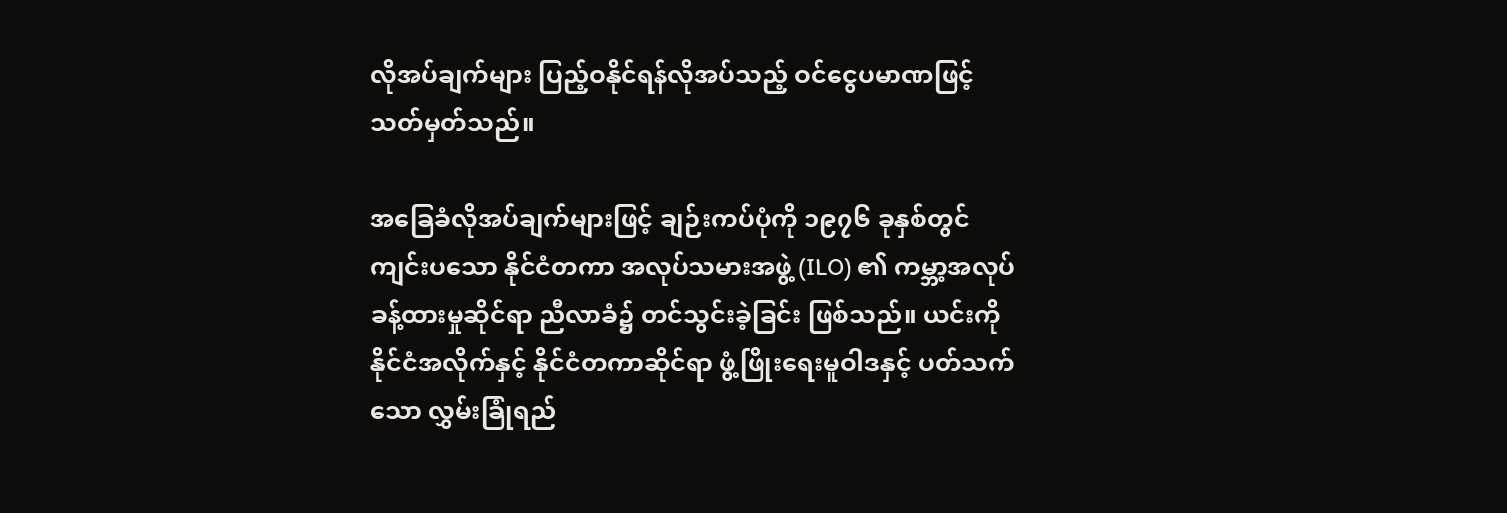လိုအပ်ချက်များ ပြည့်ဝနိုင်ရန်လိုအပ်သည့် ဝင်ငွေပမာဏဖြင့် သတ်မှတ်သည်။

အခြေခံလိုအပ်ချက်များဖြင့် ချဉ်းကပ်ပုံကို ၁၉၇၆ ခုနှစ်တွင် ကျင်းပသော နိုင်ငံတကာ အလုပ်သမားအဖွဲ့ (ILO) ၏ ကမ္ဘာ့အလုပ်ခန့်ထားမှုဆိုင်ရာ ညီလာခံ၌ တင်သွင်းခဲ့ခြင်း ဖြစ်သည်။ ယင်းကို နိုင်ငံအလိုက်နှင့် နိုင်ငံတကာဆိုင်ရာ ဖွံ့ဖြိုးရေးမူဝါဒနှင့် ပတ်သက်သော လွှမ်းခြုံရည်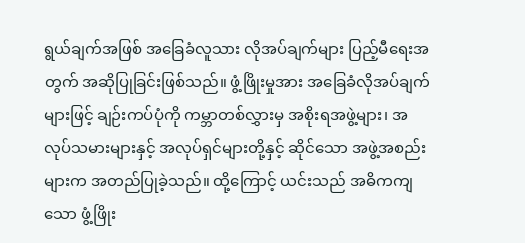ရွယ်ချက်အဖြစ် အခြေခံလူသား လိုအပ်ချက်များ ပြည့်မီရေးအတွက် အဆိုပြုခြင်းဖြစ်သည်။ ဖွံ့ဖြိုးမှုအား အခြေခံလိုအပ်ချက်များဖြင့် ချဉ်းကပ်ပုံကို ကမ္ဘာတစ်လွှားမှ အစိုးရအဖွဲ့များ၊ အလုပ်သမားများနှင့် အလုပ်ရှင်များတို့နှင့် ဆိုင်သော အဖွဲ့အစည်းများက အတည်ပြုခဲ့သည်။ ထို့ကြောင့် ယင်းသည် အဓိကကျသော ဖွံ့ဖြိုး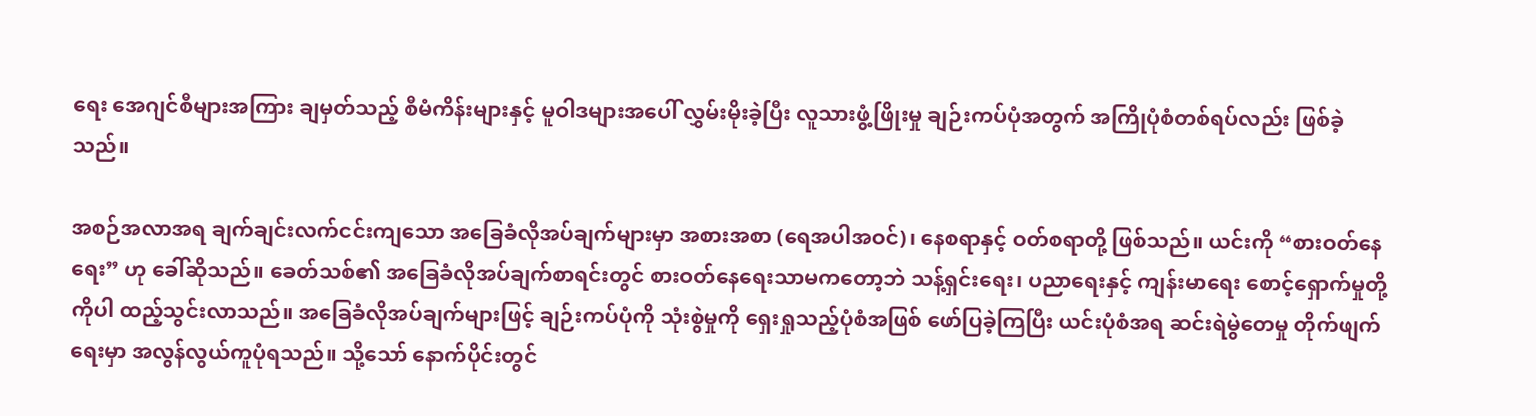ရေး အေဂျင်စီများအကြား ချမှတ်သည့် စီမံကိန်းများနှင့် မူဝါဒများအပေါ် လွှမ်းမိုးခဲ့ပြီး လူသားဖွံ့ဖြိုးမှု ချဉ်းကပ်ပုံအတွက် အကြိုပုံစံတစ်ရပ်လည်း ဖြစ်ခဲ့သည်။

အစဉ်အလာအရ ချက်ချင်းလက်ငင်းကျသော အခြေခံလိုအပ်ချက်များမှာ အစားအစာ (ရေအပါအဝင်)၊ နေစရာနှင့် ဝတ်စရာတို့ ဖြစ်သည်။ ယင်းကို “စားဝတ်နေရေး” ဟု ခေါ်ဆိုသည်။ ခေတ်သစ်၏ အခြေခံလိုအပ်ချက်စာရင်းတွင် စားဝတ်နေရေးသာမကတော့ဘဲ သန့်ရှင်းရေး၊ ပညာရေးနှင့် ကျန်းမာရေး စောင့်ရှောက်မှုတို့ကိုပါ ထည့်သွင်းလာသည်။ အခြေခံလိုအပ်ချက်များဖြင့် ချဉ်းကပ်ပုံကို သုံးစွဲမှုကို ရှေးရှုသည့်ပုံစံအဖြစ် ဖော်ပြခဲ့ကြပြီး ယင်းပုံစံအရ ဆင်းရဲမွဲတေမှု တိုက်ဖျက်ရေးမှာ အလွန်လွယ်ကူပုံရသည်။ သို့သော် နောက်ပိုင်းတွင်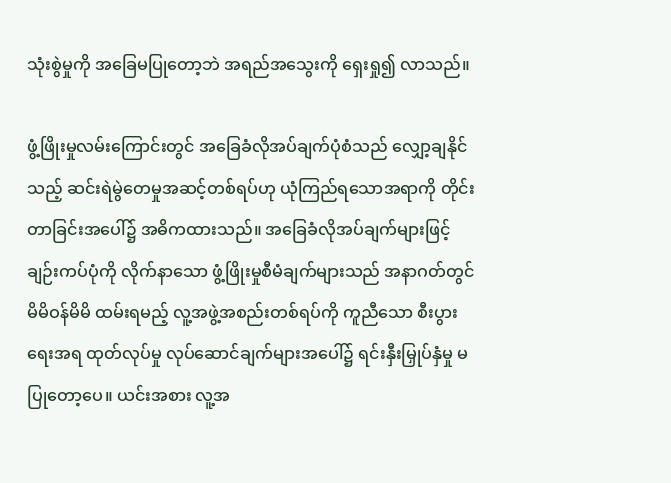သုံးစွဲမှုကို အခြေမပြုတော့ဘဲ အရည်အသွေးကို ရှေးရှု၍ လာသည်။

ဖွံ့ဖြိုးမှုလမ်းကြောင်းတွင် အခြေခံလိုအပ်ချက်ပုံစံသည် လျှော့ချနိုင်သည့် ဆင်းရဲမွဲတေမှုအဆင့်တစ်ရပ်ဟု ယုံကြည်ရသောအရာကို တိုင်းတာခြင်းအပေါ်၌ အဓိကထားသည်။ အခြေခံလိုအပ်ချက်များဖြင့် ချဉ်းကပ်ပုံကို လိုက်နာသော ဖွံ့ဖြိုးမှုစီမံချက်များသည် အနာဂတ်တွင် မိမိဝန်မိမိ ထမ်းရမည့် လူ့အဖွဲ့အစည်းတစ်ရပ်ကို ကူညီသော စီးပွားရေးအရ ထုတ်လုပ်မှု လုပ်ဆောင်ချက်များအပေါ်၌ ရင်းနှီးမြှုပ်နှံမှု မပြုတော့ပေ။ ယင်းအစား လူ့အ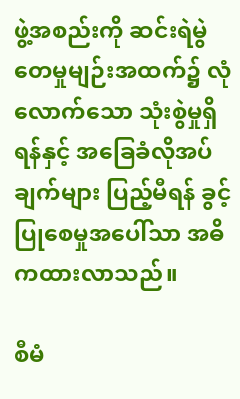ဖွဲ့အစည်းကို ဆင်းရဲမွဲတေမှုမျဉ်းအထက်၌ လုံလောက်သော သုံးစွဲမှုရှိရန်နှင့် အခြေခံလိုအပ်ချက်များ ပြည့်မီရန် ခွင့်ပြုစေမှုအပေါ်သာ အဓိကထားလာသည်။

စီမံ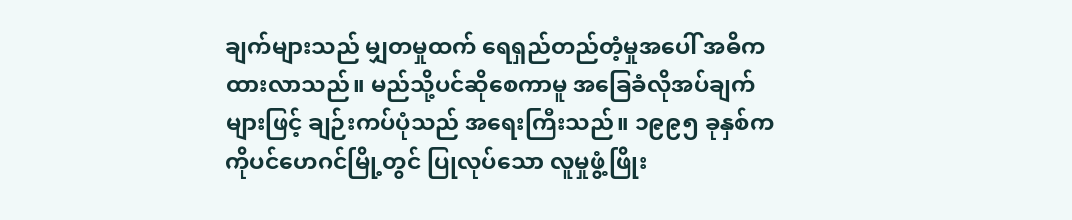ချက်များသည် မျှတမှုထက် ရေရှည်တည်တံ့မှုအပေါ် အဓိကထားလာသည်။ မည်သို့ပင်ဆိုစေကာမူ အခြေခံလိုအပ်ချက်များဖြင့် ချဉ်းကပ်ပုံသည် အရေးကြီးသည်။ ၁၉၉၅ ခုနှစ်က ကိုပင်ဟေဂင်မြို့တွင် ပြုလုပ်သော လူမှုဖွံ့ဖြိုး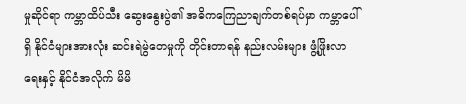မှုဆိုင်ရာ ကမ္ဘာထိပ်သီး ဆွေးနွေးပွဲ၏ အဓိကကြေညာချက်တစ်ရပ်မှာ ကမ္ဘာပေါ်ရှိ နိုင်ငံများအားလုံး ဆင်းရဲမွဲတေမှုကို တိုင်းတာရန် နည်းလမ်းများ ဖွံ့ဖြိုးလာရေးနှင့် နိုင်ငံအလိုက် မိမိ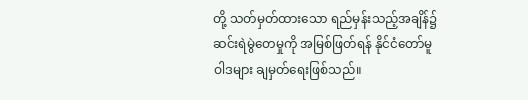တို့ သတ်မှတ်ထားသော ရည်မှန်းသည့်အချိန်၌ ဆင်းရဲမွဲတေမှုကို အမြစ်ဖြတ်ရန် နိုင်ငံတော်မူဝါဒများ ချမှတ်ရေးဖြစ်သည်။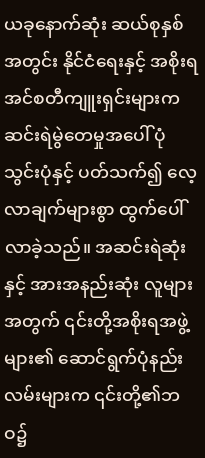ယခုနောက်ဆုံး ဆယ်စုနှစ်အတွင်း နိုင်ငံရေးနှင့် အစိုးရ အင်စတီကျူးရှင်းများက ဆင်းရဲမွဲတေမှုအပေါ် ပုံသွင်းပုံနှင့် ပတ်သက်၍ လေ့လာချက်များစွာ ထွက်ပေါ်လာခဲ့သည်။ အဆင်းရဲဆုံးနှင့် အားအနည်းဆုံး လူများအတွက် ၎င်းတို့အစိုးရအဖွဲ့များ၏ ဆောင်ရွက်ပုံနည်းလမ်းများက ၎င်းတို့၏ဘဝ၌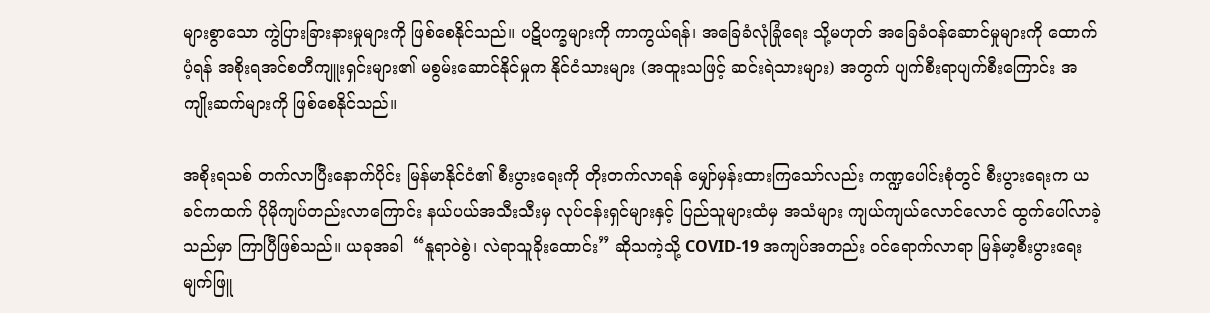များစွာသော ကွဲပြားခြားနားမှုများကို ဖြစ်စေနိုင်သည်။ ပဋိပက္ခများကို ကာကွယ်ရန်၊ အခြေခံလုံခြုံရေး သို့မဟုတ် အခြေခံဝန်ဆောင်မှုများကို ထောက်ပံ့ရန် အစိုးရအင်စတီကျူးရှင်းများ၏ မစွမ်းဆောင်နိုင်မှုက နိုင်ငံသားများ (အထူးသဖြင့် ဆင်းရဲသားများ) အတွက် ပျက်စီးရာပျက်စီးကြောင်း အကျိုးဆက်များကို ဖြစ်စေနိုင်သည်။

အစိုးရသစ် တက်လာပြီးနောက်ပိုင်း မြန်မာနိုင်ငံ၏ စီးပွားရေးကို တိုးတက်လာရန် မျှော်မှန်းထားကြသော်လည်း ကဏ္ဍပေါင်းစုံတွင် စီးပွားရေးက ယခင်ကထက် ပိုမိုကျပ်တည်းလာကြောင်း နယ်ပယ်အသီးသီးမှ လုပ်ငန်းရှင်များနှင့် ပြည်သူများထံမှ အသံများ ကျယ်ကျယ်လောင်လောင် ထွက်ပေါ်လာခဲ့သည်မှာ ကြာပြီဖြစ်သည်။ ယခုအခါ  “နူရာဝဲစွဲ၊ လဲရာသူခိုးထောင်း” ဆိုသကဲ့သို့ COVID-19 အကျပ်အတည်း ဝင်ရောက်လာရာ မြန်မာ့စီးပွားရေး မျက်ဖြူ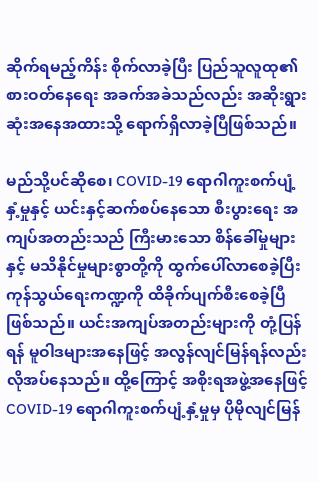ဆိုက်ရမည့်ကိန်း စိုက်လာခဲ့ပြီး ပြည်သူလူထု၏ စားဝတ်နေရေး အခက်အခဲသည်လည်း အဆိုးရွားဆုံးအနေအထားသို့ ရောက်ရှိလာခဲ့ပြီဖြစ်သည်။

မည်သို့ပင်ဆိုစေ၊ COVID-19 ရောဂါကူးစက်ပျံ့နှံ့မှုနှင့် ယင်းနှင့်ဆက်စပ်နေသော စီးပွားရေး အကျပ်အတည်းသည် ကြီးမားသော စိန်ခေါ်မှုများနှင့် မသိနိုင်မှုများစွာတို့ကို ထွက်ပေါ်လာစေခဲ့ပြီး ကုန်သွယ်ရေးကဏ္ဍကို ထိခိုက်ပျက်စီးစေခဲ့ပြီဖြစ်သည်။ ယင်းအကျပ်အတည်းများကို တုံ့ပြန်ရန် မူဝါဒများအနေဖြင့် အလွန်လျင်မြန်ရန်လည်း လိုအပ်နေသည်။ ထို့ကြောင့် အစိုးရအဖွဲ့အနေဖြင့် COVID-19 ရောဂါကူးစက်ပျံ့နှံ့မှုမှ ပိုမိုလျင်မြန်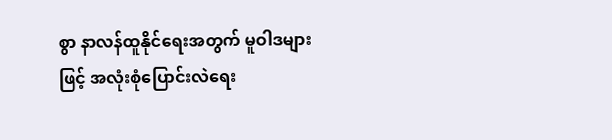စွာ နာလန်ထူနိုင်ရေးအတွက် မူဝါဒများဖြင့် အလုံးစုံပြောင်းလဲရေး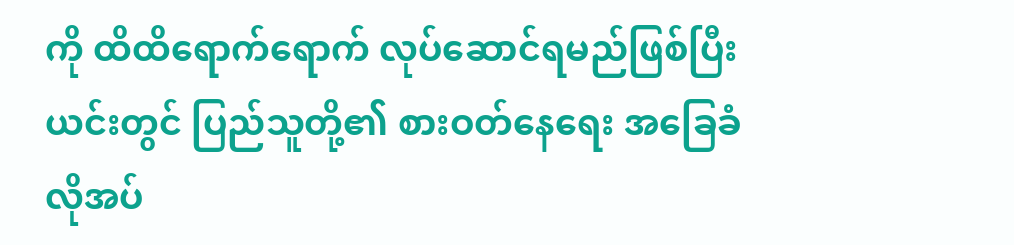ကို ထိထိရောက်ရောက် လုပ်ဆောင်ရမည်ဖြစ်ပြီး ယင်းတွင် ပြည်သူတို့၏ စားဝတ်နေရေး အခြေခံလိုအပ်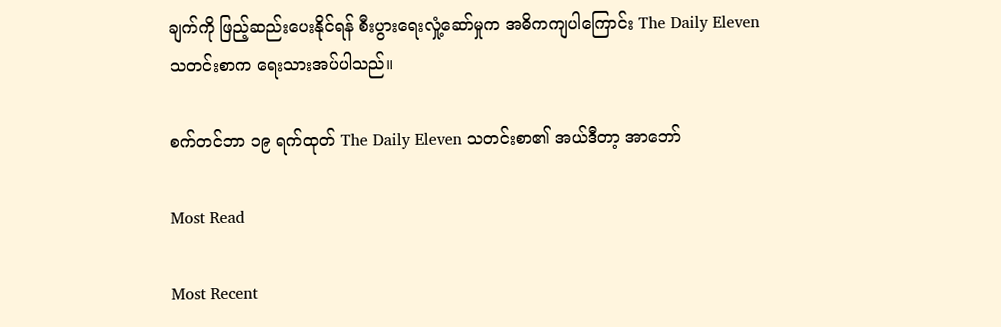ချက်ကို ဖြည့်ဆည်းပေးနိုင်ရန် စီးပွားရေးလှုံ့ဆော်မှုက အဓိကကျပါကြောင်း The Daily Eleven သတင်းစာက ရေးသားအပ်ပါသည်။

စက်တင်ဘာ ၁၉ ရက်ထုတ် The Daily Eleven သတင်းစာ၏ အယ်ဒီတာ့ အာဘော်

Most Read

Most Recent